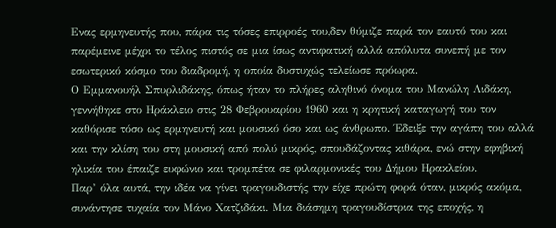Ενας ερμηνευτής που, πάρα τις τόσες επιρροές του,δεν θύμιζε παρά τον εαυτό του και παρέμεινε μέχρι το τέλος πιστός σε μια ίσως αντιφατική αλλά απόλυτα συνεπή με τον εσωτερικό κόσμο του διαδρομή, η οποία δυστυχώς τελείωσε πρόωρα.
Ο Εμμανουήλ Σπυρλιδάκης, όπως ήταν το πλήρες αληθινό όνομα του Μανώλη Λιδάκη, γεννήθηκε στο Ηράκλειο στις 28 Φεβρουαρίου 1960 και η κρητική καταγωγή του τον καθόρισε τόσο ως ερμηνευτή και μουσικό όσο και ως άνθρωπο. Έδειξε την αγάπη του αλλά και την κλίση του στη μουσική από πολύ μικρός, σπουδάζοντας κιθάρα, ενώ στην εφηβική ηλικία του έπαιζε ευφώνιο και τρομπέτα σε φιλαρμονικές του Δήμου Ηρακλείου.
Παρ’ όλα αυτά, την ιδέα να γίνει τραγουδιστής την είχε πρώτη φορά όταν, μικρός ακόμα, συνάντησε τυχαία τον Μάνο Χατζιδάκι. Μια διάσημη τραγουδίστρια της εποχής, η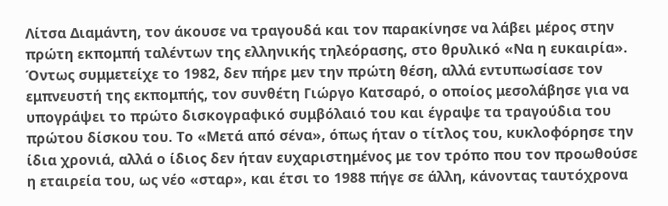Λίτσα Διαμάντη, τον άκουσε να τραγουδά και τον παρακίνησε να λάβει μέρος στην πρώτη εκπομπή ταλέντων της ελληνικής τηλεόρασης, στο θρυλικό «Να η ευκαιρία». Όντως συμμετείχε το 1982, δεν πήρε μεν την πρώτη θέση, αλλά εντυπωσίασε τον εμπνευστή της εκπομπής, τον συνθέτη Γιώργο Κατσαρό, ο οποίος μεσολάβησε για να υπογράψει το πρώτο δισκογραφικό συμβόλαιό του και έγραψε τα τραγούδια του πρώτου δίσκου του. Το «Μετά από σένα», όπως ήταν ο τίτλος του, κυκλοφόρησε την ίδια χρονιά, αλλά ο ίδιος δεν ήταν ευχαριστημένος με τον τρόπο που τον προωθούσε η εταιρεία του, ως νέο «σταρ», και έτσι το 1988 πήγε σε άλλη, κάνοντας ταυτόχρονα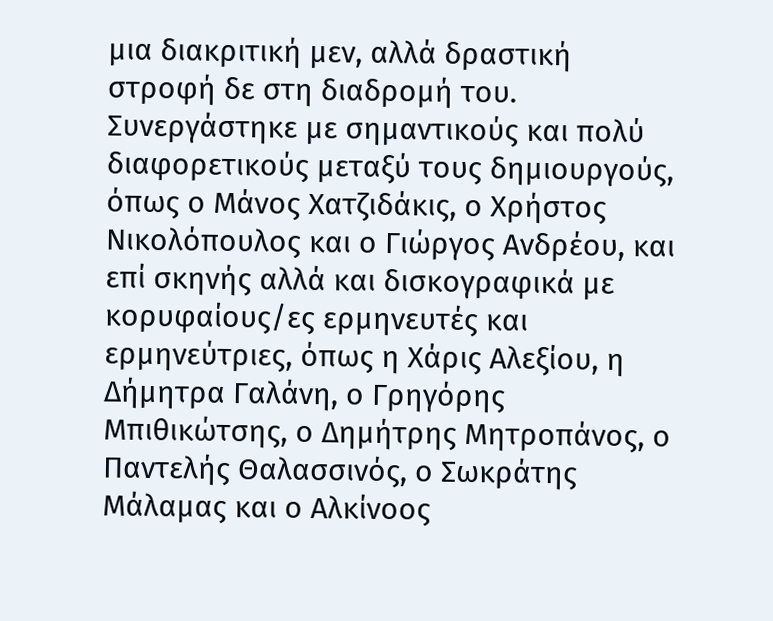μια διακριτική μεν, αλλά δραστική στροφή δε στη διαδρομή του.
Συνεργάστηκε με σημαντικούς και πολύ διαφορετικούς μεταξύ τους δημιουργούς, όπως ο Μάνος Χατζιδάκις, ο Χρήστος Νικολόπουλος και ο Γιώργος Ανδρέου, και επί σκηνής αλλά και δισκογραφικά με κορυφαίους/ες ερμηνευτές και ερμηνεύτριες, όπως η Χάρις Αλεξίου, η Δήμητρα Γαλάνη, ο Γρηγόρης Μπιθικώτσης, ο Δημήτρης Μητροπάνος, ο Παντελής Θαλασσινός, ο Σωκράτης Μάλαμας και ο Αλκίνοος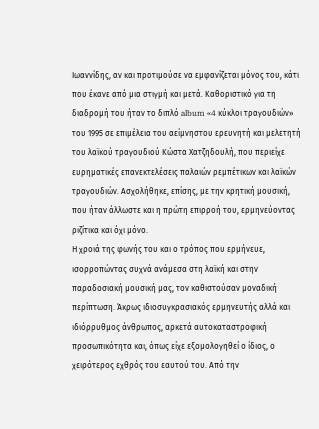Ιωαννίδης, αν και προτιμούσε να εμφανίζεται μόνος του, κάτι που έκανε από μια στιγμή και μετά. Καθοριστικό για τη διαδρομή του ήταν το διπλό album «4 κύκλοι τραγουδιών» του 1995 σε επιμέλεια του αείμνηστου ερευνητή και μελετητή του λαϊκού τραγουδιού Κώστα Χατζηδουλή, που περιείχε ευρηματικές επανεκτελέσεις παλαιών ρεμπέτικων και λαϊκών τραγουδιών. Ασχολήθηκε, επίσης, με την κρητική μουσική, που ήταν άλλωστε και η πρώτη επιρροή του, ερμηνεύοντας ριζίτικα και όχι μόνο.
Η χροιά της φωνής του και ο τρόπος που ερμήνευε, ισορροπώντας συχνά ανάμεσα στη λαϊκή και στην παραδοσιακή μουσική μας, τον καθιστούσαν μοναδική περίπτωση. Άκρως ιδιοσυγκρασιακός ερμηνευτής αλλά και ιδιόρρυθμος άνθρωπος, αρκετά αυτοκαταστροφική προσωπικότητα και, όπως είχε εξομολογηθεί ο ίδιος, ο χειρότερος εχθρός του εαυτού του. Από την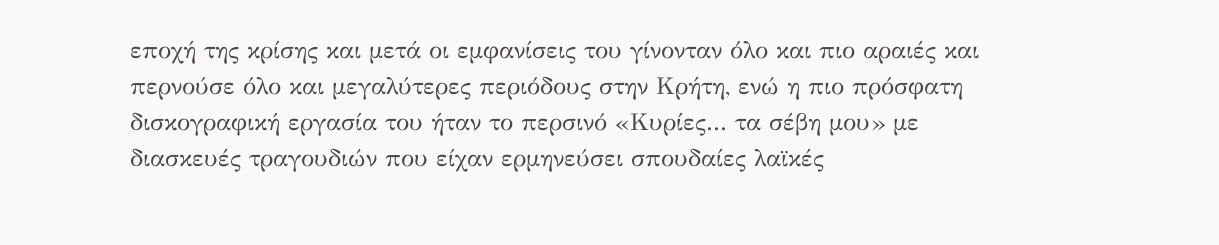εποχή της κρίσης και μετά οι εμφανίσεις του γίνονταν όλο και πιο αραιές και περνούσε όλο και μεγαλύτερες περιόδους στην Κρήτη, ενώ η πιο πρόσφατη δισκογραφική εργασία του ήταν το περσινό «Κυρίες... τα σέβη μου» με διασκευές τραγουδιών που είχαν ερμηνεύσει σπουδαίες λαϊκές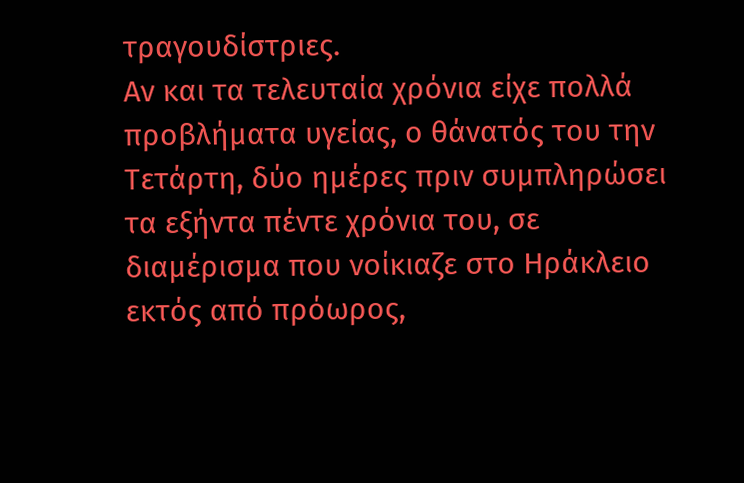τραγουδίστριες.
Αν και τα τελευταία χρόνια είχε πολλά προβλήματα υγείας, ο θάνατός του την Τετάρτη, δύο ημέρες πριν συμπληρώσει τα εξήντα πέντε χρόνια του, σε διαμέρισμα που νοίκιαζε στο Ηράκλειο εκτός από πρόωρος,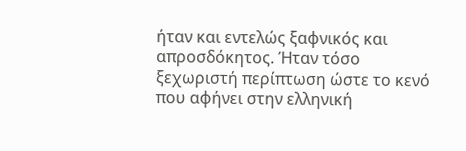ήταν και εντελώς ξαφνικός και απροσδόκητος. Ήταν τόσο ξεχωριστή περίπτωση ώστε το κενό που αφήνει στην ελληνική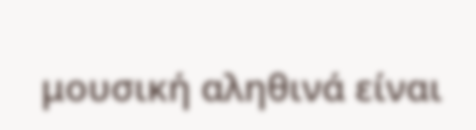μουσική αληθινά είναι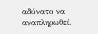αδύνατο να αναπληρωθεί.